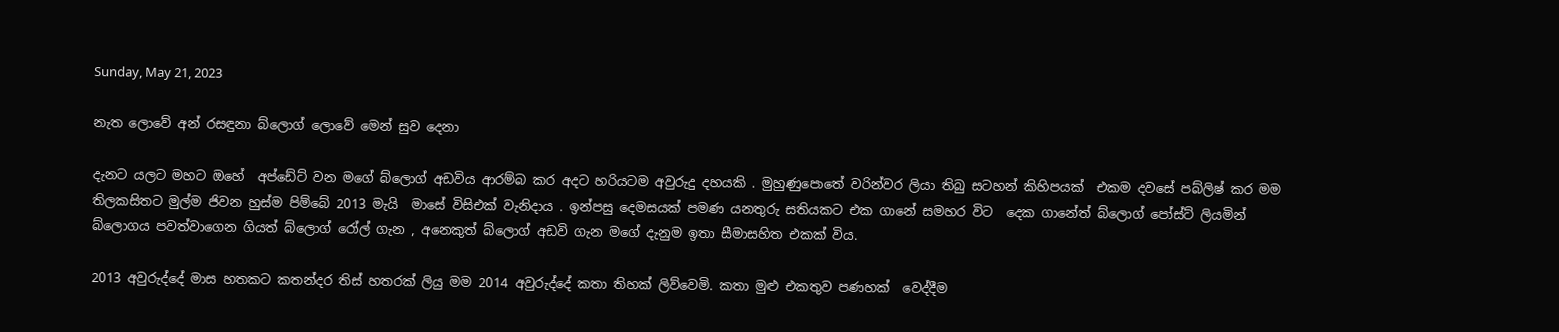Sunday, May 21, 2023

නැත ලොවේ අන් රසඳුනා බ්ලොග් ලොවේ මෙන් සුව දෙනා

දැනට යලට මහට ඔහේ  අප්ඩේට් වන මගේ බ්ලොග් අඩවිය ආරම්බ කර අදට හරියටම අවුරුදු දහයකි . මුහුණුපොතේ වරින්වර ලියා තිබු සටහන් කිහිපයක්  එකම දවසේ පබ්ලිෂ් කර මම තිලකසිතට මුල්ම ජිවන හුස්ම පිම්බේ 2013 මැයි  මාසේ විසිඑක්‌ වැනිදාය . ඉන්පසු දෙමසයක් පමණ යනතුරු සතියකට එක ගානේ සමහර විට  දෙක ගානේත් බ්ලොග් පෝස්ට් ලියමින්  බ්ලොගය පවත්වාගෙන ගියත් බ්ලොග් රෝල් ගැන , අනෙකුත් බ්ලොග් අඩවි ගැන මගේ දැනුම ඉතා සීමාසහිත එකක් විය.

2013 අවුරුද්දේ මාස හතකට කතන්දර තිස් හතරක් ලියු මම 2014 අවුරුද්දේ කතා තිහක් ලිව්වෙමි. කතා මුළු එකතුව පණහක්  වෙද්දීම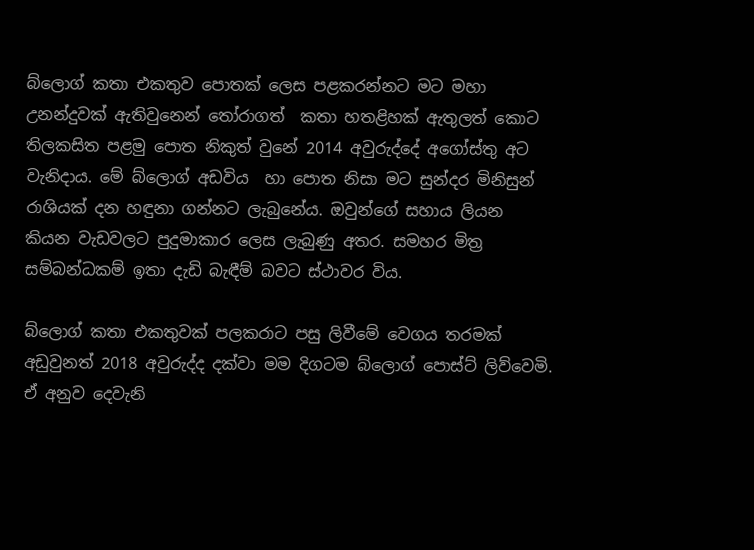බ්ලොග් කතා එකතුව පොතක් ලෙස පළකරන්නට මට මහා උනන්දුවක් ඇතිවුනෙන් තෝරාගත්  කතා හතළිහක් ඇතුලත් කොට තිලකසිත පළමු පොත නිකුත් වුනේ 2014 අවුරුද්දේ අගෝස්තු අට වැනිදාය. මේ බ්ලොග් අඩවිය  හා පොත නිසා මට සුන්දර මිනිසුන් රාශියක් දන හඳුනා ගන්නට ලැබුනේය. ඔවුන්ගේ සහාය ලියන කියන වැඩවලට පුදුමාකාර ලෙස ලැබුණු අතර. සමහර මිත්‍ර සම්බන්ධකම් ඉතා දැඩි බැඳීම් බවට ස්ථාවර විය.

බ්ලොග් කතා එකතුවක් පලකරාට පසු ලිවීමේ වෙගය තරමක් අඩුවුනත් 2018 අවුරුද්ද දක්වා මම දිගටම බ්ලොග් පොස්ට් ලිව්වෙමි. ඒ අනුව දෙවැනි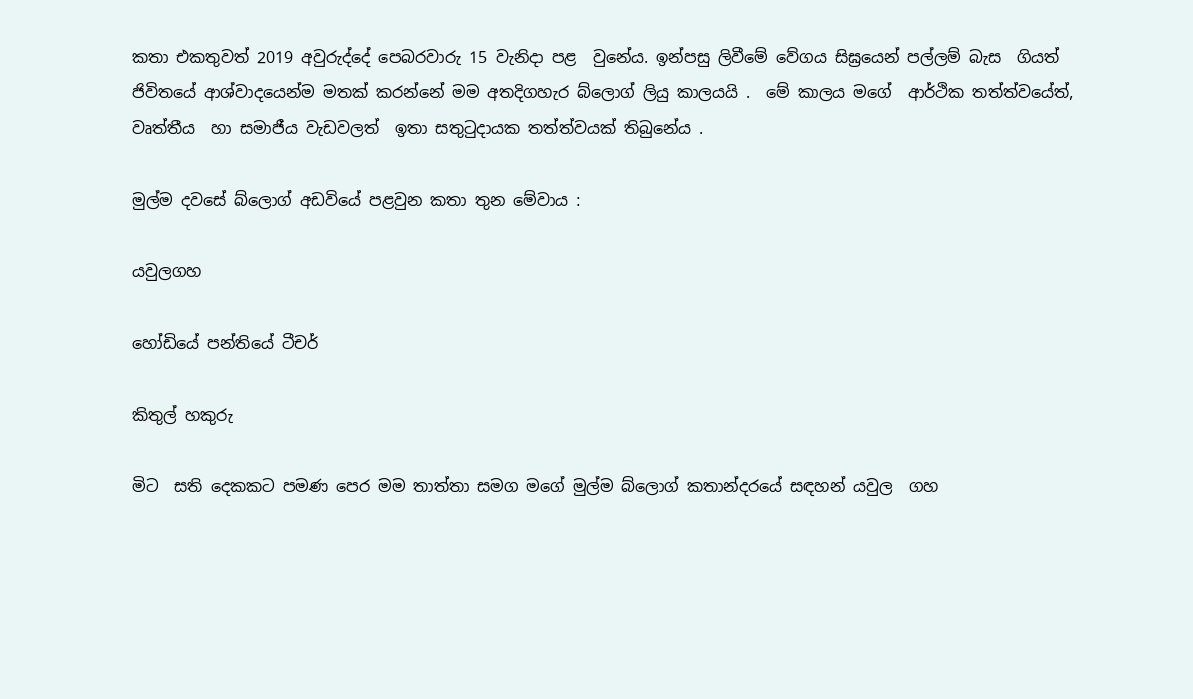කතා එකතුවත් 2019 අවුරුද්දේ පෙබරවාරු 15 වැනිදා පළ  වුනේය. ඉන්පසු ලිවීමේ වේගය සිඝ්‍රයෙන් පල්ලම් බැස  ගියත් ජිවිතයේ ආශ්වාදයෙන්ම මතක් කරන්නේ මම අතදිගහැර බ්ලොග් ලියු කාලයයි .  මේ කාලය මගේ  ආර්ථික තත්ත්වයේත්, වෘත්තීය  හා සමාජීය වැඩවලත්  ඉතා සතුටුදායක තත්ත්වයක් තිබුනේය .

මුල්ම දවසේ බ්ලොග් අඩවියේ පළවුන කතා තුන මේවාය :

යවුලගහ

හෝඩියේ පන්තියේ ටීචර්

කිතුල් හකුරු

මිට  සති දෙකකට පමණ පෙර මම තාත්තා සමග මගේ මුල්ම බ්ලොග් කතාන්දරයේ සඳහන් යවුල  ගහ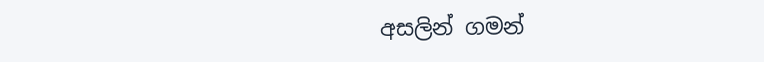අසලින් ගමන්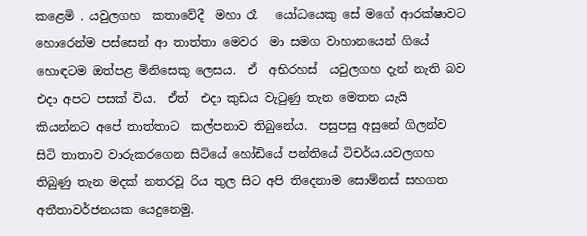කළෙමි . යවුලගහ  කතාවේදී  මහා රෑ   යෝධයෙකු සේ මගේ ආරක්ෂාවට හොරෙන්ම පස්සෙන් ආ තාත්තා මෙවර  මා සමග වාහානයෙන් ගියේ හොඳටම ඔත්පළ මිනිසෙකු ලෙසය.  ඒ  අභිරහස්  යවුලගහ දැන් නැති බව එදා අපට පසක් විය.  ඒත්  එදා කුඩය වැටුණු තැන මෙතන යැයි  කියන්නට අපේ තාත්තාට  කල්පනාව තිබුනේය.  පසුපසු අසුනේ ගිලන්ව සිටි තාතාව වාරුකරගෙන සිටියේ හෝඩියේ පන්තියේ ටිචර්ය.යවලගහ තිබුණු තැන මදක් නතරවූ රිය තුල සිට අපි තිදෙනාම සොම්නස් සහගත අතීතාවර්ජනයක යෙදුනෙමු.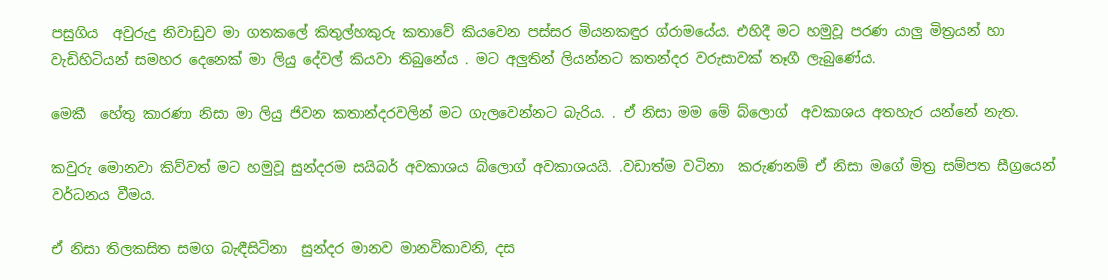පසුගිය  අවුරුදු නිවාඩුව මා ගතකලේ කිතුල්හකුරු කතාවේ කියවෙන පස්සර මියනකඳුර ග්රාමයේය. එහිදී මට හමුවූ පරණ යාලු මිත්‍රයන් හා වැඩිහිටියන් සමහර දෙනෙක් මා ලියු දේවල් කියවා තිබුනේය . මට අලුතින් ලියන්නට කතන්දර වරුසාවක් තෑගී ලැබුණේය.

මෙකී  හේතු කාරණා නිසා මා ලියු ජිවන කතාන්දරවලින් මට ගැලවෙන්නට බැරිය. . ඒ නිසා මම මේ බ්ලොග්  අවකාශය අතහැර යන්නේ නැත.

කවුරු මොනවා කිව්වත් මට හමුවූ සුන්දරම සයිබර් අවකාශය බ්ලොග් අවකාශයයි. .වඩාත්ම වටිනා  කරුණනම් ඒ නිසා මගේ මිත්‍ර සම්පත සීග්‍රයෙන් වර්ධනය වීමය.

ඒ නිසා තිලකසිත සමග බැඳීසිටිනා  සුන්දර මානව මානවිකාවනි, දස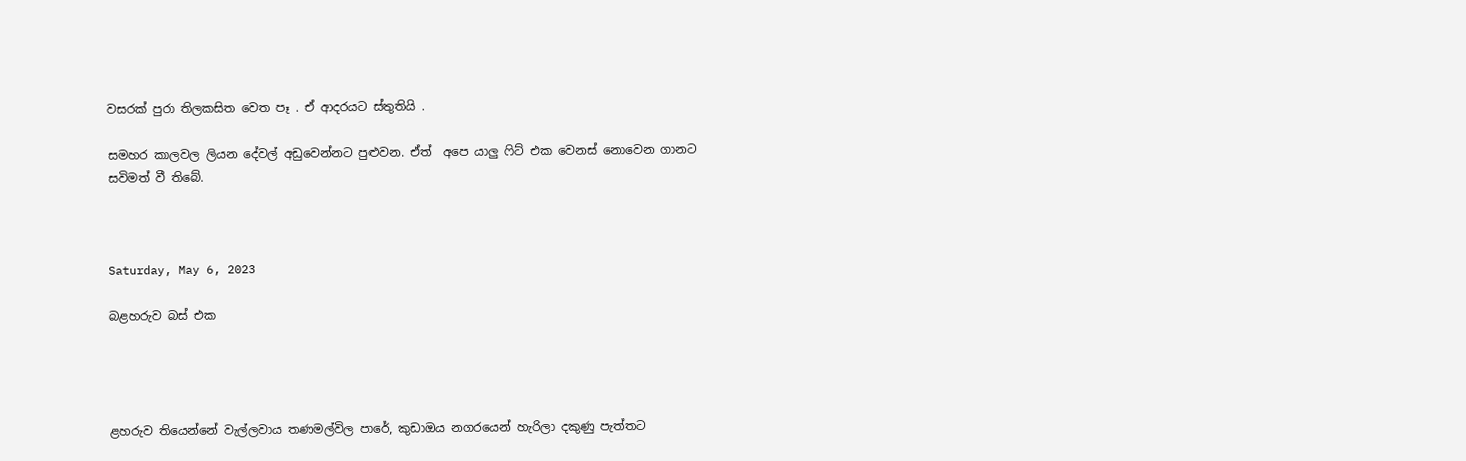වසරක් පුරා තිලකසිත වෙත පෑ . ඒ ආදරයට ස්තුතියි .

සමහර කාලවල ලියන දේවල් අඩුවෙන්නට පුළුවන. ඒත්  අපෙ යාලු ෆිට් එක වෙනස් නොවෙන ගානට සවිමත් වී තිබේ.



Saturday, May 6, 2023

බළහරුව බස් එක




ළහරුව තියෙන්නේ වැල්ලවාය තණමල්විල පාරේ, කුඩාඔය නගරයෙන් හැරිලා දකුණු පැත්තට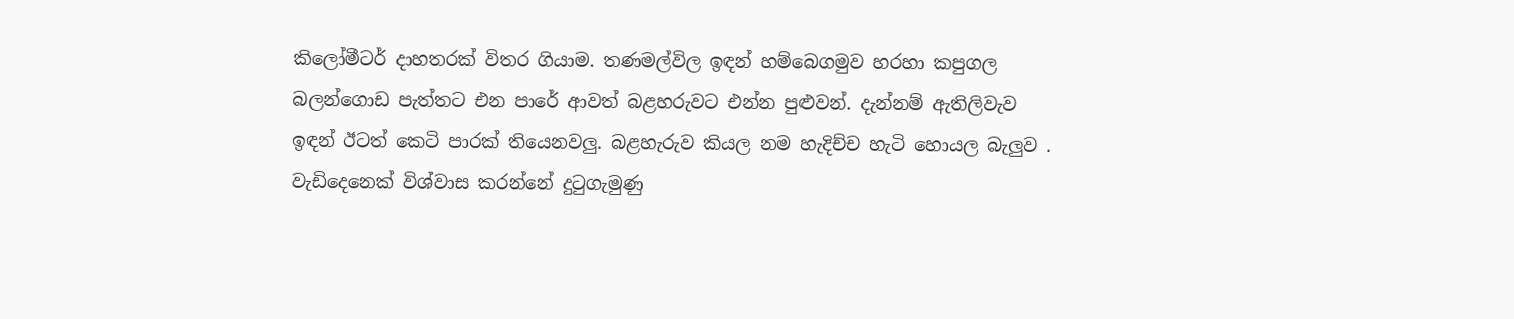කිලෝමීටර් දාහතරක් විතර ගියාම. තණමල්විල ඉඳන් හම්බෙගමුව හරහා කපුගල බලන්ගොඩ පැත්තට එන පාරේ ආවත් බළහරුවට එන්න පුළුවන්. දැන්නම් ඇතිලිවැව  ඉඳන් ඊටත් කෙටි පාරක් තියෙනවලු. බළහැරුව කියල නම හැදිච්ච හැටි හොයල බැලුව . වැඩිදෙනෙක් විශ්වාස කරන්නේ දුටුගැමුණු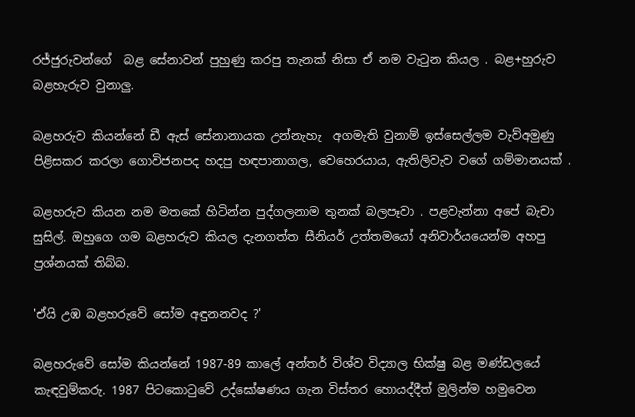රජ්ජුරුවන්ගේ  බළ සේනාවන් පුහුණු කරපු තැනක් නිසා ඒ නම වැටුන කියල . බළ+හුරුව බළහැරුව වුනාලු.

බළහරුව කියන්නේ ඩී ඇස් සේනානායක උන්නැහැ  අගමැති වුනාම් ඉස්සෙල්ලම වැව්අමුණු පිළිසකර කරලා ගොවිජනපද හදපු හඳපානාගල, වෙහෙරයාය, ඇතිලිවැව වගේ ගම්මානයක් .

බළහරුව කියන නම මතකේ හිටින්න පුද්ගලනාම තුනක් බලපෑවා . පළවැන්නා අපේ බැචා සුසිල්. ඔහුගෙ ගම බළහරුව කියල දැනගත්ත සීනියර් උත්තමයෝ අනිවාර්යයෙන්ම අහපු ප්‍රශ්නයක් තිබ්බ.

'ඒයි උඹ බළහරුවේ සෝම අඳුනනවද ?'

බළහරුවේ සෝම කියන්නේ 1987-89 කාලේ අන්තර් විශ්ව විද්‍යාල භික්ෂු බළ මණ්ඩලයේ   කැඳවුම්කරු. 1987 පිටකොටුවේ උද්ඝෝෂණය ගැන විස්තර හොයද්දීත් මුලින්ම හමුවෙන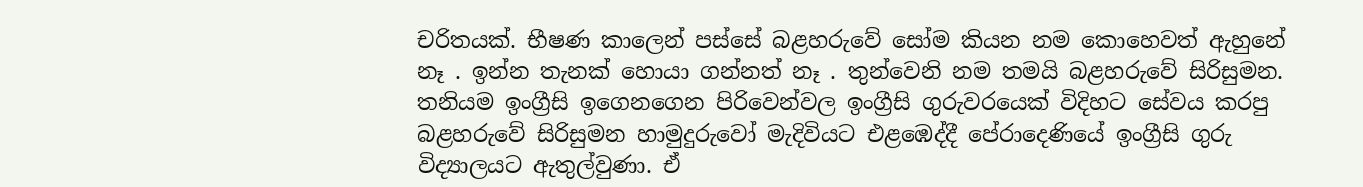චරිතයක්. භීෂණ කාලෙන් පස්සේ බළහරුවේ සෝම කියන නම කොහෙවත් ඇහුනේ නෑ . ඉන්න තැනක් හොයා ගන්නත් නෑ . තුන්වෙනි නම තමයි බළහරුවේ සිරිසුමන. තනියම ඉංග්‍රීසි ඉගෙනගෙන පිරිවෙන්වල ඉංග්‍රීසි ගුරුවරයෙක් විදිහට සේවය කරපු බළහරුවේ සිරිසුමන හාමුදුරුවෝ මැදිවියට එළඹෙද්දී පේරාදෙණියේ ඉංග්‍රීසි ගුරු විද්‍යාලයට ඇතුල්වුණා. ඒ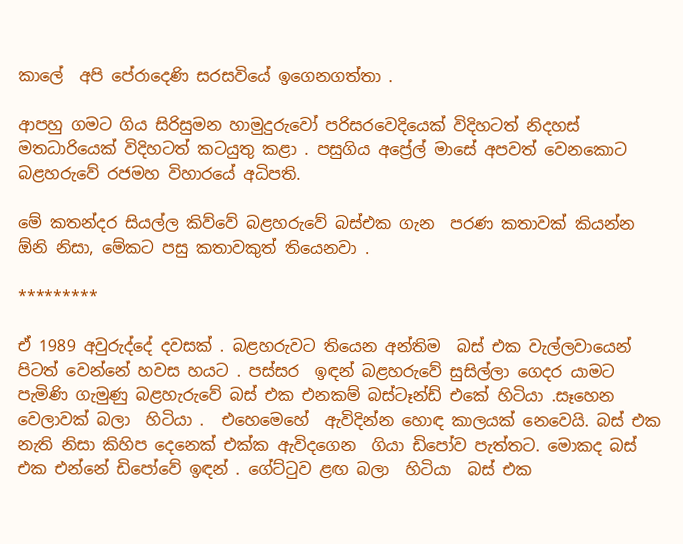කාලේ  අපි පේරාදෙණි සරසවියේ ඉගෙනගත්තා .

ආපහු ගමට ගිය සිරිසුමන හාමුදුරුවෝ පරිසරවෙදියෙක් විදිහටත් නිදහස් මතධාරියෙක් විදිහටත් කටයුතු කළා . පසුගිය අප්‍රේල් මාසේ අපවත් වෙනකොට බළහරුවේ රජමහ විහාරයේ අධිපති.

මේ කතන්දර සියල්ල කිව්වේ බළහරුවේ බස්එක ගැන  පරණ කතාවක් කියන්න ඕනි නිසා, මේකට පසු කතාවකුත් තියෙනවා .

*********

ඒ 1989 අවුරුද්දේ දවසක් . බළහරුවට තියෙන අන්තිම  බස් එක වැල්ලවායෙන් පිටත් වෙන්නේ හවස හයට . පස්සර  ඉඳන් බළහරුවේ සුසිල්ලා ගෙදර යාමට පැමිණි ගැමුණු බළහැරුවේ බස් එක එනකම් බස්ටෑන්ඩ් එකේ හිටියා .සෑහෙන වෙලාවක් බලා  හිටියා .  එහෙමෙහේ  ඇවිදින්න හොඳ කාලයක් නෙවෙයි. බස් එක නැති නිසා කිහිප දෙනෙක් එක්ක ඇවිදගෙන  ගියා ඩිපෝව පැත්තට. මොකද බස් එක එන්නේ ඩිපෝවේ ඉඳන් . ගේට්ටුව ළඟ බලා  හිටියා  බස් එක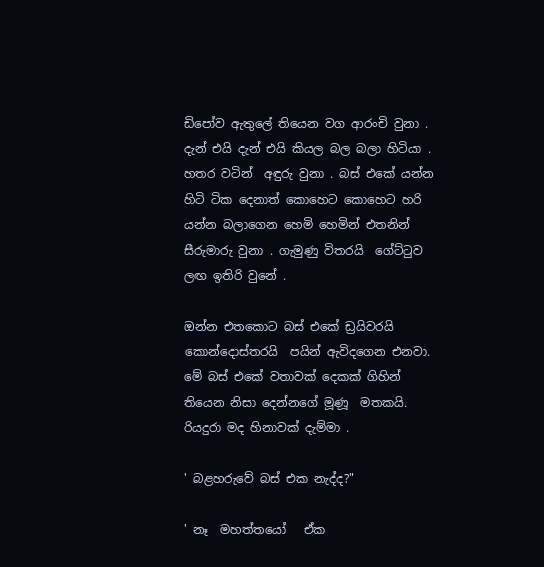ඩිපෝව ඇතුලේ තියෙන වග ආරංචි වුනා . දැන් එයි දැන් එයි කියල බල බලා හිටියා . හතර වටින්  අඳුරු වුනා . බස් එකේ යන්න හිටි ටික දෙනාත් කොහෙට කොහෙට හරි යන්න බලාගෙන හෙමි හෙමින් එතනින් සීරුමාරු වුනා . ගැමුණු විතරයි  ගේට්ටුව ලඟ ඉතිරි වුනේ .

ඔන්න එතකොට බස් එකේ ඩ්‍රයිවරයි  කොන්දොස්තරයි  පයින් ඇවිදගෙන එනවා. මේ බස් එකේ වතාවක් දෙකක් ගිහින් තියෙන නිසා දෙන්නගේ මූණූ  මතකයි. රියදුරා මද හිනාවක් දැම්මා .

' බළහරුවේ බස් එක නැද්ද?"

' නෑ  මහත්තයෝ   ඒක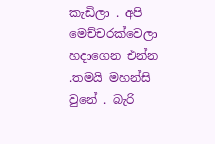කැඩිලා . අපි මෙච්චරක්වෙලා හදාගෙන එන්න .තමයි මහන්සි වුනේ . බැරි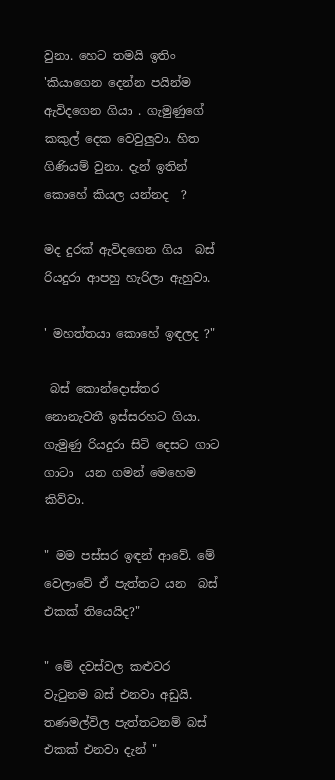වුනා. හෙට තමයි ඉතිං 'කියාගෙන දෙන්න පයින්ම ඇවිදගෙන ගියා . ගැමුණුගේ කකුල් දෙක වෙවුලුවා. හිත  ගිණියම් වුනා. දැන් ඉතින් කොහේ කියල යන්නද  ?

මද දුරක් ඇවිදගෙන ගිය  බස් රියදුරා ආපහු හැරිලා ඇහුවා.

' මහත්තයා කොහේ ඉඳලද ?"

 බස් කොන්දොස්තර නොනැවතී ඉස්සරහට ගියා. ගැමුණු රියදුරා සිටි දෙසට ගාට ගාටා  යන ගමන් මෙහෙම කිව්වා.

" මම පස්සර ඉඳන් ආවේ. මේ වෙලාවේ ඒ පැත්තට යන  බස් එකක් තියෙයිද?"

" මේ දවස්වල කළුවර වැටුනම බස් එනවා අඩුයි. තණමල්විල පැත්තටනම් බස් එකක් එනවා දැන් "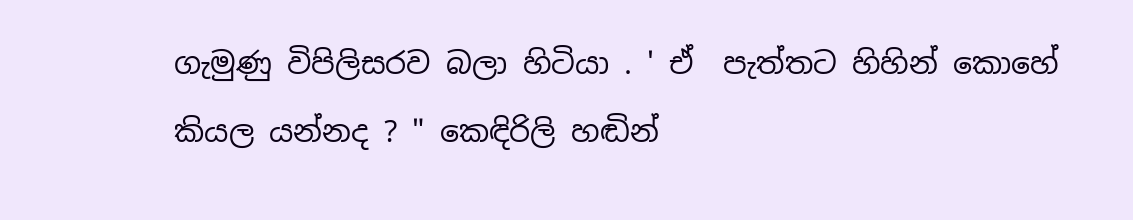ගැමුණු විපිලිසරව බලා හිටියා . ' ඒ  පැත්තට හිහින් කොහේ කියල යන්නද ? " කෙඳිරිලි හඬින්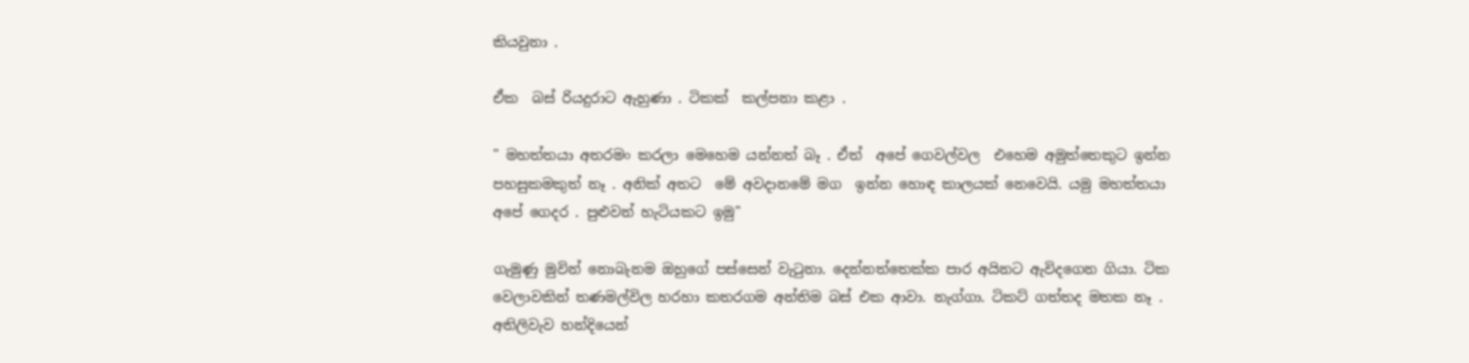කියවුනා .

ඒක  බස් රියදුරාට ඇහුණා . ටිකක්  කල්පනා කළා .

" මහත්තයා අතරමං කරලා මෙහෙම යන්නත් බෑ . ඒත්  අපේ ගෙවල්වල  එහෙම අමුත්තෙකුට ඉන්න පහසුකමකුත් නෑ . අනික් අතට  මේ අවදානමේ මග  ඉන්න හොඳ කාලයක් නෙවෙයි. යමු මහත්තයා අපේ ගෙදර . පුළුවන් හැටියකට ඉමු"

ගැමුණු මුවින් නොබැනම ඔහුගේ පස්සෙන් වැටුනා. දෙන්නත්තෙක්ක පාර අයිනට ඇවිදගෙන ගියා. ටික වෙලාවකින් තණමල්විල හරහා කතරගම අන්තිම බස් එක ආවා. නැග්ගා. ටිකට් ගත්තද මතක නෑ . අතිලිවැව හන්දියෙන්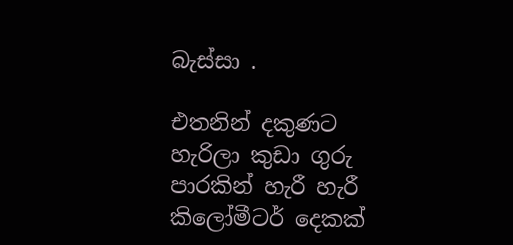බැස්සා .

එතනින් දකුණට හැරිලා කුඩා ගුරු පාරකින් හැරී හැරී කිලෝමීටර් දෙකක්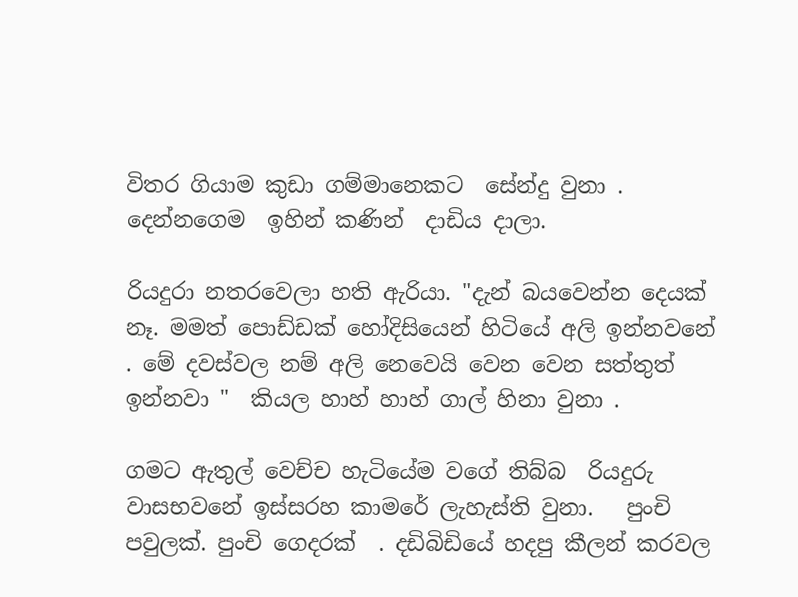විතර ගියාම කුඩා ගම්මානෙකට  සේන්දු වුනා .  දෙන්නගෙම  ඉහින් කණින්  දාඩිය දාලා.

රියදුරා නතරවෙලා හති ඇරියා. "දැන් බයවෙන්න දෙයක් නෑ. මමත් පොඩ්ඩක් හෝදිසියෙන් හිටියේ අලි ඉන්නවනේ . මේ දවස්වල නම් අලි නෙවෙයි වෙන වෙන සත්තුත් ඉන්නවා "  කියල හාහ් හාහ් ගාල් හිනා වුනා .

ගමට ඇතුල් වෙච්ච හැටියේම වගේ තිබ්බ  රියදුරු වාසභවනේ ඉස්සරහ කාමරේ ලැහැස්ති වුනා.   පුංචි පවුලක්. පුංචි ගෙදරක්  . දඩිබිඩියේ හදපු කීලන් කරවල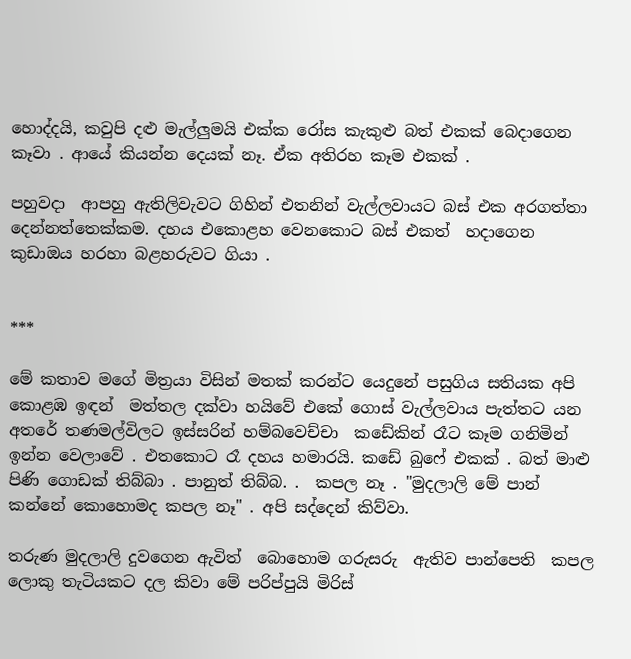හොද්දයි, කවුපි දළු මැල්ලුමයි එක්ක රෝස කැකුළු බත් එකක් බෙදාගෙන කෑවා . ආයේ කියන්න දෙයක් නෑ. ඒක අතිරහ කෑම එකක් .

පහුවදා  ආපහු ඇතිලිවැවට ගිහින් එතනින් වැල්ලවායට බස් එක අරගත්තා දෙන්නත්තෙක්කම. දහය එකොළහ වෙනකොට බස් එකත්  හදාගෙන කුඩාඔය හරහා බළහරුවට ගියා .


***

මේ කතාව මගේ මිත්‍රයා විසින් මතක් කරන්ට යෙදුනේ පසුගිය සතියක අපි  කොළඹ ඉඳන්  මත්තල දක්වා හයිවේ එකේ ගොස් වැල්ලවාය පැත්තට යන අතරේ තණමල්විලට ඉස්සරින් හම්බවෙච්චා  කඩේකින් රෑට කෑම ගනිමින් ඉන්න වෙලාවේ . එතකොට රෑ දහය හමාරයි. කඩේ බුෆේ එකක් . බත් මාළු පිණි ගොඩක් තිබ්බා . පානුත් තිබ්බ. .  කපල නෑ . "මුදලාලි මේ පාන් කන්නේ කොහොමද කපල නෑ" . අපි සද්දෙන් කිව්වා.

තරුණ මුදලාලි දුවගෙන ඇවිත්  බොහොම ගරුසරු  ඇතිව පාන්පෙති  කපල ලොකු තැටියකට දල කිවා මේ පරිප්පුයි මිරිස්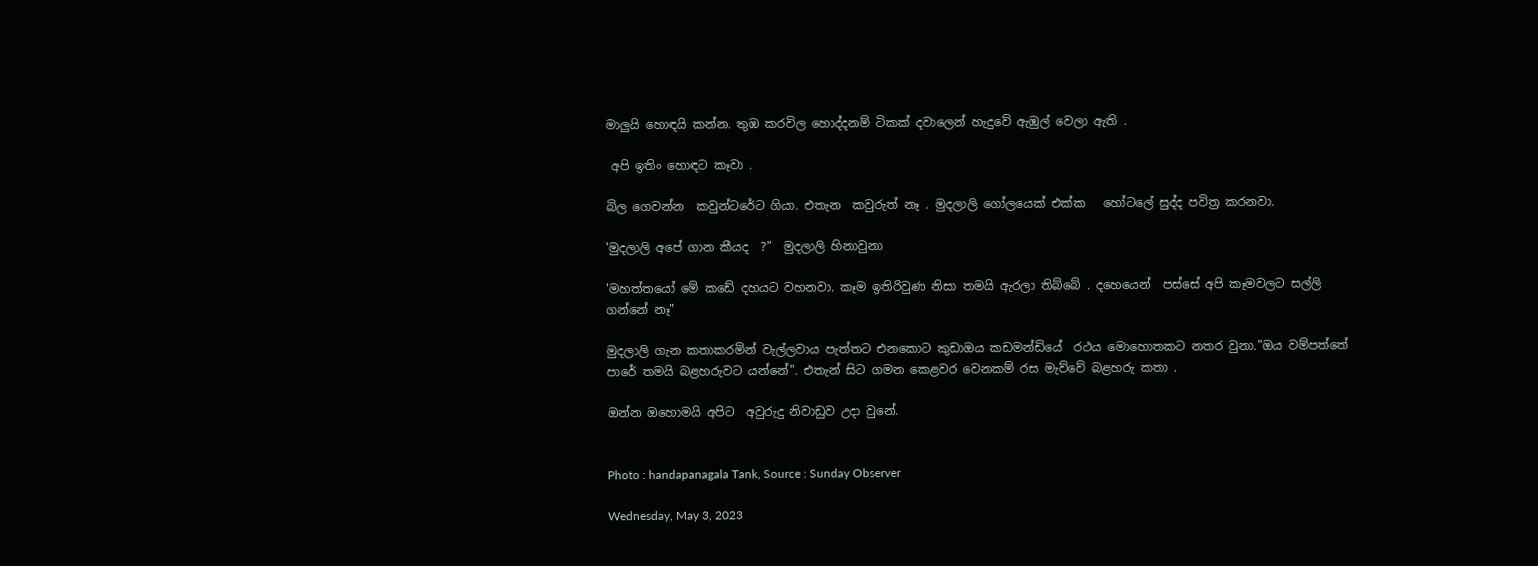මාලුයි හොඳයි කන්න. තුඹ කරවිල හොද්දනම් ටිකක් දවාලෙන් හැදුවේ ඇඹුල් වෙලා ඇති .

 අපි ඉතිං හොඳට කෑවා .

බිල ගෙවන්න  කවුන්ටරේට ගියා. එතැන  කවුරුත් නෑ . මුදලාලි ගෝලයෙක් එක්ක   හෝටලේ සුද්ද පවිත්‍ර කරනවා.

'මුදලාලි අපේ ගාන කීයද  ?"  මුදලාලි හිනාවුනා

'මහත්තයෝ මේ කඩේ දහයට වහනවා. කෑම ඉතිරිවුණ නිසා තමයි ඇරලා තිබ්බේ . දහෙයෙන්  පස්සේ අපි කෑමවලට සල්ලි ගන්නේ නෑ"

මුදලාලි ගැන කතාකරමින් වැල්ලවාය පැත්තට එනකොට කුඩාඔය කඩමන්ඩියේ  රථය මොහොතකට නතර වුනා."ඔය වම්පත්තේ පාරේ තමයි බළහරුවට යන්නේ". එතැන් සිට ගමන කෙළවර වෙනකම් රස මැව්වේ බළහරු කතා .

ඔන්න ඔහොමයි අපිට  අවුරුදු නිවාඩුව උදා වුනේ.


Photo : handapanagala Tank, Source : Sunday Observer

Wednesday, May 3, 2023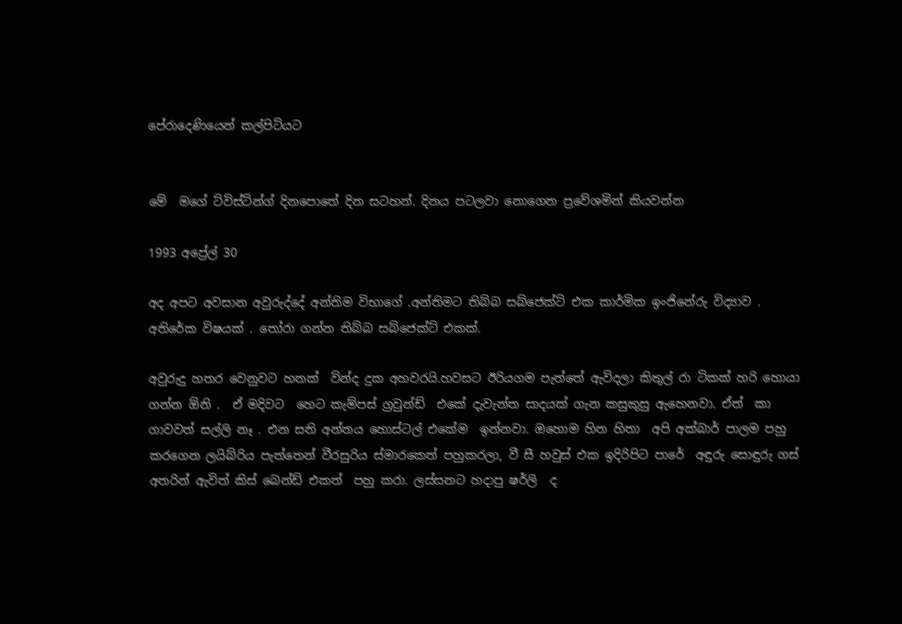පේරාදෙණියෙන් කල්පිටියට


මේ  මගේ ට්විස්ටින්ග් දිනපොතේ දින සටහන්. දිනය පටලවා නොගෙන ප්‍රවේශමින් කියවන්න

1993 අප්‍රේල් 30

අද අපට අවසාන අවුරුද්දේ අන්තිම විභාගේ .අන්තිමට තිබ්බ සබ්ජෙක්ට් එක කාර්මික ඉංජිනේරු විද්‍යාව . අතිරේක විෂයක් . තෝරා ගන්න තිබ්බ සබ්ජෙක්ට් එකක්.

අවුරුදු හතර වෙනුවට හතක්  වින්ද දුක අහවරයි.හවසට ඊරියගම පැත්තේ ඇවිදලා කිතුල් රා ටිකක් හරි හොයා ගන්න ඕනි .  ඒ මදිවට  හෙට කැම්පස් ග්‍රවුන්ඩ්  එකේ දැවැන්ත සාදයක් ගැන කසුකුසු ඇහෙනවා. ඒත්  කා ගාවවත් සල්ලි නෑ . එන සති අන්තය හොස්ටල් එකේම  ඉන්නවා. ඔහොම හිත හිතා  අපි අක්බාර් පාලම පහු කර‍ගෙන ලයිබ්රිය පැත්තෙන් වීරසුරිය ස්මාරකෙත් පහුකරලා, වී සී හවුස් එක ඉදිරිපිට පාරේ  අඳුරු සොඳුරු ගස් අතරින් ඇවිත් කිස් බෙන්ඩ් එකත්  පහු කරා. ලස්සනට හදාපු ෂර්ලි  ද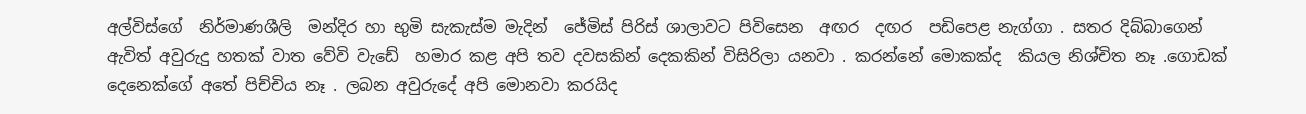අල්විස්ගේ  නිර්මාණශීලි  මන්දිර හා භුමි සැකැස්ම මැදින්  ජේමිස් පිරිස් ශාලාවට පිවිසෙන  අඟර  දඟර  පඩිපෙළ නැග්ගා . සතර දිබ්බාගෙන් ඇවිත් අවුරුදු හතක් වාත වේවි වැඩේ  හමාර කළ අපි තව දවසකින් දෙකකින් විසිරිලා යනවා . කරන්නේ මොකක්ද  කියල නිශ්චිත නෑ .ගොඩක් දෙනෙක්ගේ අතේ පිච්චිය නෑ . ලබන අවුරුදේ අපි මොනවා කරයිද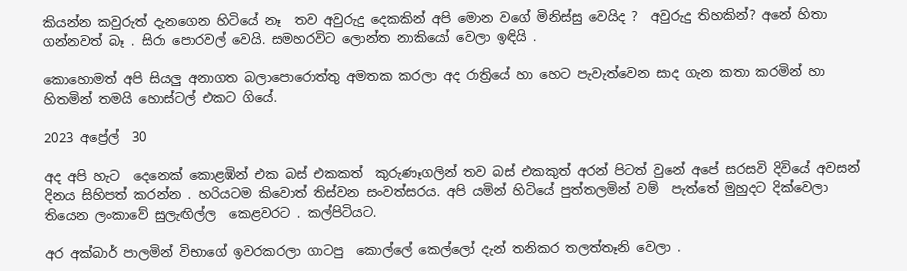කියන්න කවුරුත් දැනගෙන හිටියේ නෑ  තව අවුරුදු දෙකකින් අපි මොන වගේ මිනිස්සු වෙයිද ?  අවුරුදු තිහකින්? අනේ හිතා  ගන්නවත් බෑ . සිරා පොරවල් වෙයි. සමහරවිට ලොන්ත නාකියෝ වෙලා ඉඳියි .

කොහොමත් අපි සියලු අනාගත බලාපොරොත්තු අමතක කරලා අද රාත්‍රියේ හා හෙට පැවැත්වෙන සාද ගැන කතා කරමින් හා හිතමින් තමයි හොස්ටල් එකට ගියේ.

2023 අප්‍රේල්  30

අද අපි හැට  දෙනෙක් කොළඹින් එක බස් එකකත්  කුරුණෑගලින් තව බස් එකකුත් අරන් පිටත් වුනේ අපේ සරසවි දිවියේ අවසන් දිනය සිහිපත් කරන්න . හරියටම කිවොත් තිස්වන සංවත්සරය. අපි යමින් හිටියේ පුත්තලමින් වම්  පැත්තේ මුහුදට දික්වෙලා තියෙන ලංකාවේ සුලැඟිල්ල  කෙළවරට . කල්පිටියට.

අර අක්බාර් පාලමින් විභාගේ ඉවරකරලා ගාටපු  කොල්ලේ කෙල්ලෝ දැන් තනිකර තලත්තෑනි වෙලා .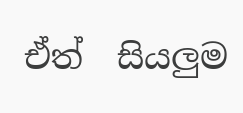ඒත්  සියලුම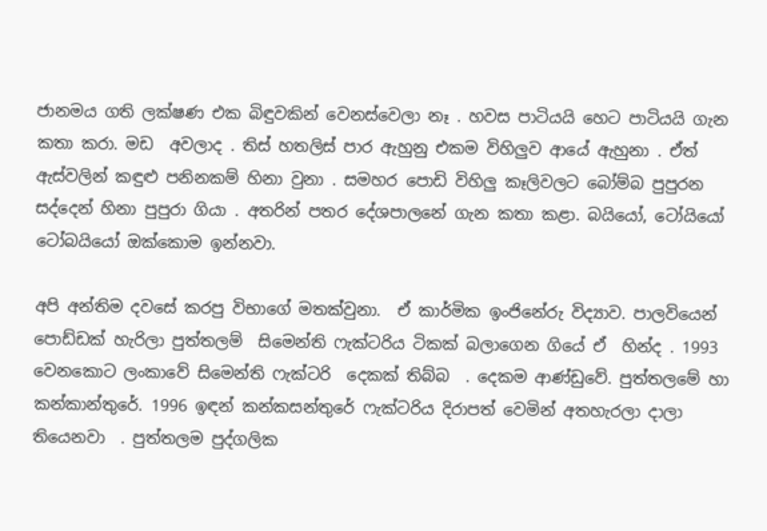ජානමය ගති ලක්ෂණ එක බිඳුවකින් වෙනස්වෙලා නෑ . හවස පාටියයි හෙට පාටියයි ගැන  කතා කරා. මඩ  අවලාද . තිස් හතලිස් පාර ඇහුනු එකම විහිලුව ආයේ ඇහුනා . ඒත්  ඇස්වලින් කඳුළු පනිනකම් හිනා වුනා . සමහර පොඩි විහිලු කෑලිවලට බෝම්බ පුපුරන සද්දෙන් හිනා පුපුරා ගියා . අතරින් පතර දේශපාලනේ ගැන කතා කළා. බයියෝ, ටෝයියෝ ටෝබයියෝ ඔක්කොම ඉන්නවා.

අපි අන්තිම දවසේ කරපු විභාගේ මතක්වුනා.  ඒ කාර්මික ඉංජිනේරු විද්‍යාව. පාලවියෙන් පොඩ්ඩක් හැරිලා පුත්තලම්  සිමෙන්ති ෆැක්ටරිය ටිකක් බලාගෙන ගියේ ඒ  හින්ද . 1993 වෙනකොට ලංකාවේ සිමෙන්ති ෆැක්ටරි  දෙකක් තිබ්බ  . දෙකම ආණ්ඩුවේ. පුත්තලමේ හා කන්කාන්තුරේ. 1996 ඉඳන් කන්කසන්තුරේ ෆැක්ටරිය දිරාපත් වෙමින් අතහැරලා දාලා තියෙනවා  . පුත්තලම පුද්ගලික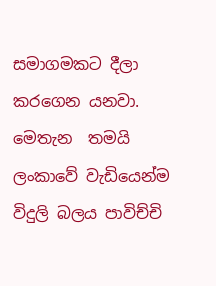සමාගමකට දීලා  කරගෙන යනවා. මෙතැන  තමයි ලංකාවේ වැඩියෙන්ම විදුලි බලය පාවිච්චි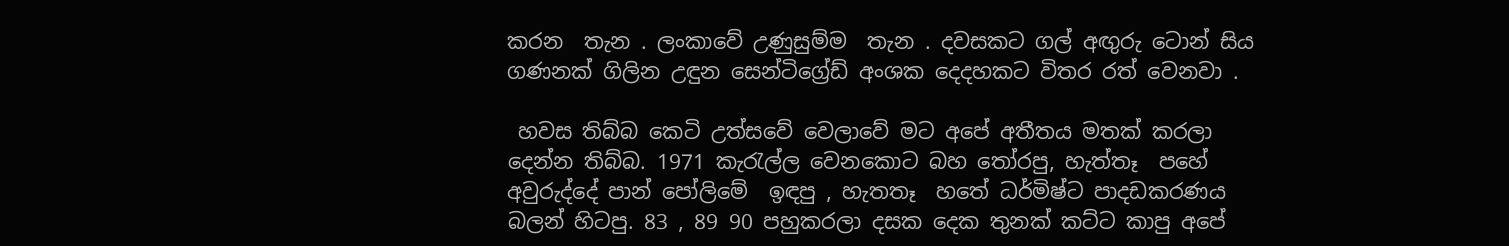කරන  තැන . ලංකාවේ උණුසුම්ම  තැන . දවසකට ගල් අඟුරු ටොන් සිය ගණනක් ගිලින උඳුන සෙන්ටිග්‍රේඩ් අංශක දෙදහකට විතර රත් වෙනවා .

 හවස තිබ්බ කෙටි උත්සවේ වෙලාවේ මට අපේ අතීතය මතක් කරලා දෙන්න තිබ්බ. 1971 කැරැල්ල වෙනකොට බහ තෝරපු, හැත්තෑ  පහේ අවුරුද්දේ පාන් පෝලිමේ  ඉඳපු , හැතතෑ  හතේ ධර්මිෂ්ට පාදඩකරණය  බලන් හිටපු. 83 , 89 90 පහුකරලා දසක දෙක තුනක් කට්ට කාපු අපේ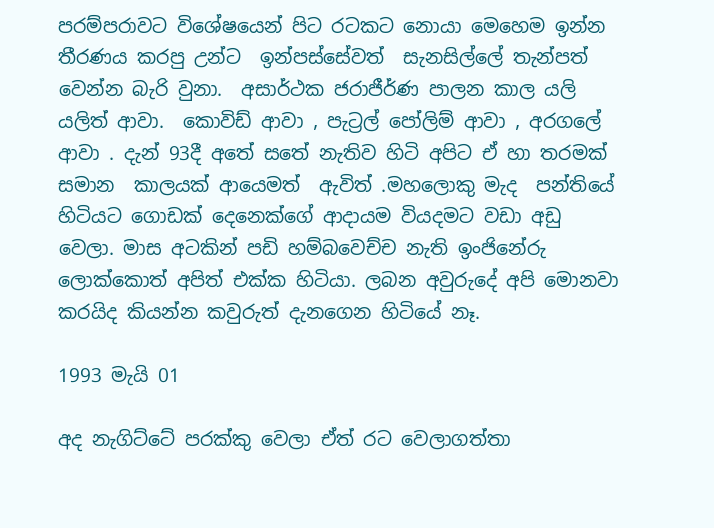පරම්පරාවට විශේෂයෙන් පිට රටකට නොයා මෙහෙම ඉන්න තීරණය කරපු උන්ට  ඉන්පස්සේවත්  සැනසිල්ලේ තැන්පත් වෙන්න බැරි වුනා.  අසාර්ථක ජරාජීර්ණ පාලන කාල යලි යලිත් ආවා.  කොවිඩ් ආවා , පැට්‍රල් පෝලිම් ආවා , අරගලේ ආවා . දැන් 93දී අතේ සතේ නැතිව හිටි අපිට ඒ හා තරමක් සමාන  කාලයක් ආයෙමත්  ඇවිත් .මහලොකු මැද  පන්තියේ හිටියට ගොඩක් දෙනෙක්ගේ ආදායම වියදමට වඩා අඩු වෙලා. මාස අටකින් පඩි හම්බවෙච්ච නැති ඉංජිනේරු ලොක්කොත් අපිත් එක්ක හිටියා. ලබන අවුරුදේ අපි මොනවා කරයිද කියන්න කවුරුත් දැනගෙන හිටියේ නෑ.

1993 මැයි 01

අද නැගිට්ටේ පරක්කු වෙලා ඒත් රට වෙලාගත්තා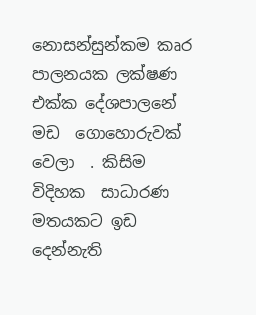නොසන්සුන්කම කෘර පාලනයක ලක්ෂණ එක්ක දේශපාලනේ මඩ  ගොහොරුවක් වෙලා  . කිසිම විදිහක  සාධාරණ මතයකට ඉඩ  දෙන්නැති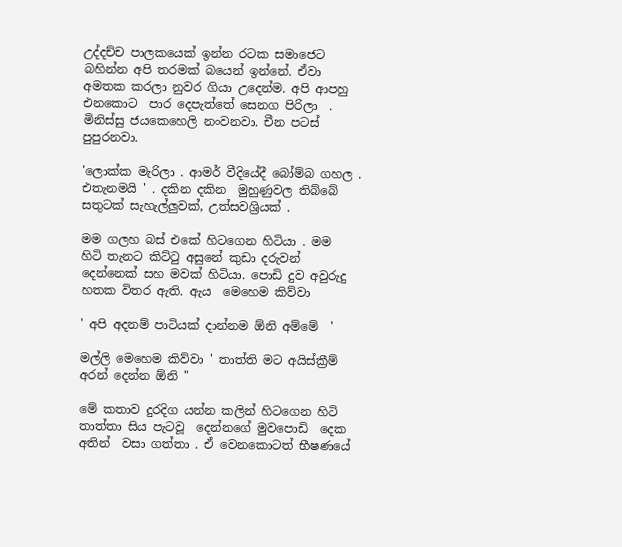උද්දච්ච පාලකයෙක් ඉන්න රටක සමාජෙට බහින්න අපි තරමක් බයෙන් ඉන්නේ. ඒවා අමතක කරලා නුවර ගියා උදෙන්ම. අපි ආපහු එනකොට  පාර දෙපැත්තේ සෙනග පිරිලා  . මිනිස්සු ජයකෙහෙලි නංවනවා. චීන පටස් පුපුරනවා.

'ලොක්ක මැරිලා . ආමර් වීදියේදී බෝම්බ ගහල .  එතැනමයි ' . දකින දකින  මුහුණුවල තිබ්බේ සතුටක් සැහැල්ලුවක්, උත්සවශ්‍රියක් .

මම ගලහ බස් එකේ හිටගෙන හිටියා . මම  හිටි තැනට කිට්ටු අසුනේ කුඩා දරුවන් දෙන්නෙක් සහ මවක් හිටියා. පොඩි දුව අවුරුදු හතක විතර ඇති. ඇය  මෙහෙම කිව්වා

' අපි අදනම් පාටියක් දාන්නම ඕනි අම්මේ  '

මල්ලි මෙහෙම කිව්වා ' තාත්ති මට අයිස්ක්‍රීම් අරන් දෙන්න ඕනි "

මේ කතාව දුරදිග යන්න කලින් හිටගෙන හිටි තාත්තා සිය පැටවූ  දෙන්නගේ මුවපොඩි  දෙක අතින්  වසා ගත්තා . ඒ වෙනකොටත් භීෂණයේ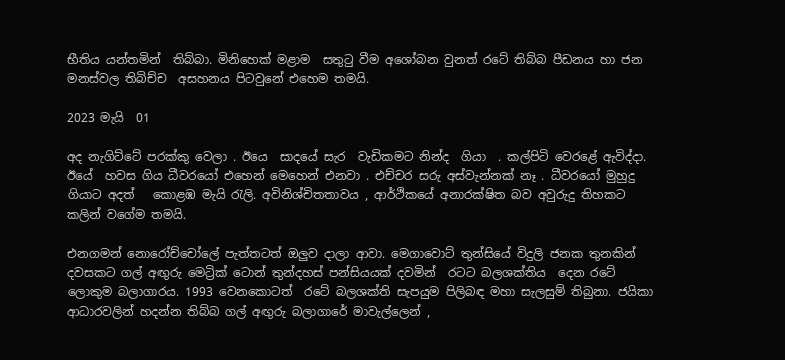භීතිය යන්තමින්  තිබ්බා. මිනිහෙක් මළාම  සතුටු වීම අශෝබන වුනත් රටේ තිබ්බ පීඩනය හා ජන මනස්වල තිබිච්ච  අසහනය පිටවුනේ එහෙම තමයි.

2023 මැයි  01

අද නැගිට්ටේ පරක්කු වෙලා . ඊයෙ  සාදයේ සැර  වැඩිකමට නින්ද  ගියා  . කල්පිටි වෙරළේ ඇවිද්දා. ඊයේ  හවස ගිය ධීවරයෝ එහෙන් මෙහෙන් එනවා . එච්චර සරු අස්වැන්නක් නෑ . ධීවරයෝ මුහුදු ගියාට අදත්   කොළඹ මැයි රැලි. අවිනිශ්චිතතාවය , ආර්ථිකයේ අනාරක්ෂිත බව අවුරුදු තිහකට කලින් වගේම තමයි.

එනගමන් නොරෝච්චෝලේ පැත්තටත් ඔලුව දාලා ආවා. මෙගාවොට් තුන්සියේ විදුලි ජනක තුනකින් දවසකට ගල් අඟුරු මෙට්‍රික් ටොන් තුන්දහස් පන්සියයක් දවමින්  රටට බලශක්තිය  දෙන රටේ ලොකුම බලාගාරය. 1993 වෙනකොටත්  රටේ බලශක්ති සැපයුම පිලිබඳ මහා සැලසුම් තිබුනා. ජයිකා ආධාරවලින් හදන්න තිබ්බ ගල් අඟුරු බලාගාරේ මාවැල්ලෙන් ,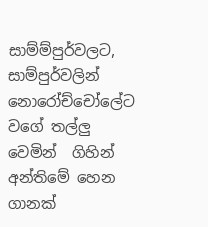සාම්ම්පුර්වලට, සාම්පුර්වලින් නොරෝච්චෝලේට වගේ තල්ලු වෙමින්  ගිහින් අන්තිමේ හෙන ගානක්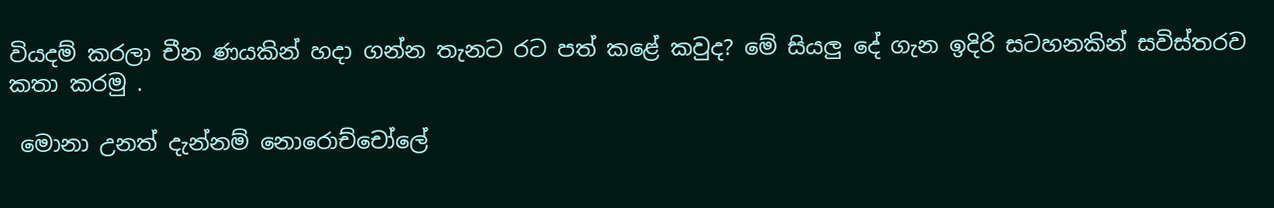වියදම් කරලා චීන ණයකින් හදා ගන්න තැනට රට පත් කළේ කවුද? මේ සියලු දේ ගැන ඉදිරි සටහනකින් සවිස්තරව කතා කරමු .

 මොනා උනත් දැන්නම් නොරොච්චෝලේ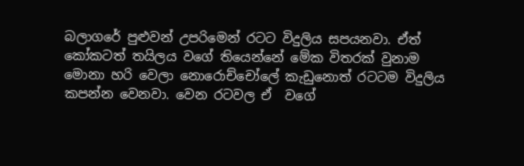බලාගරේ පුළුවන් උපරිමෙන් රටට විදුලිය සපයනවා. ඒත් කෝකටත් තයිලය වගේ තියෙන්නේ මේක විතරක් වුනාම මොනා හරි වෙලා නොරොච්චෝලේ කැඩුනොත් රටටම විදුලිය  කපන්න වෙනවා. වෙන රටවල ඒ  වගේ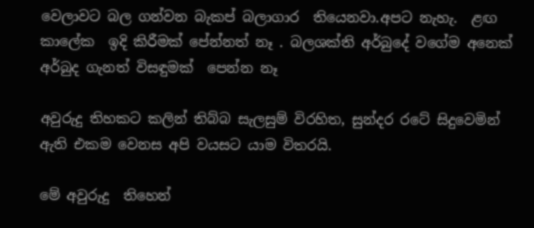වෙලාවට බල ගන්වන බැකප් බලාගාර  තියෙනවා.අපට නැහැ.  ළඟ කාලේක  ඉදි කිරීමක් පේන්නත් නෑ . බලශක්ති අර්බුදේ වගේම අනෙක් අර්බුද ගැනත් විසඳුමක්  පෙන්න නෑ

අවුරුදු තිහකට කලින් තිබ්බ සැලසුම් විරහිත, සුන්දර රටේ සිදුවෙමින් ඇති එකම වෙනස අපි වයසට යාම විතරයි.

මේ අවුරුදු  තිහෙන්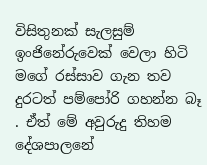විසිතුනක් සැලසුම් ඉංජිනේරුවෙක් වෙලා හිටි  මගේ රස්සාව ගැන තව දුරටත් පම්පෝරි ගහන්න බෑ  . ඒත් මේ අවුරුදු තිහම දේශපාලනේ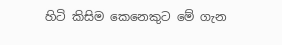හිටි කිසිම කෙනෙකුට මේ ගැන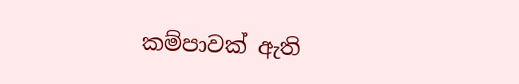කම්පාවක් ඇති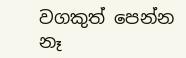වගකුත් පෙන්න නෑ